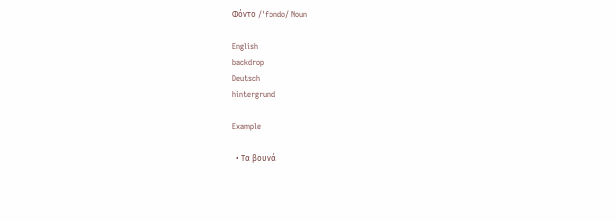Φόντο /ˈfɔndo/ Noun

English
backdrop
Deutsch
hintergrund

Example

  • Τα βουνά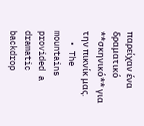παρείχαν ένα δραματικό **σκηνικό** για την πικνίκ μας.
  • The mountains provided a dramatic backdrop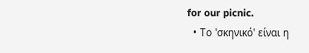for our picnic.
  • Το 'σκηνικό' είναι η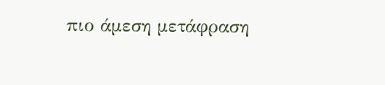πιο άμεση μετάφραση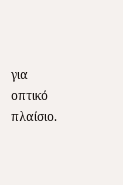για οπτικό πλαίσιο.